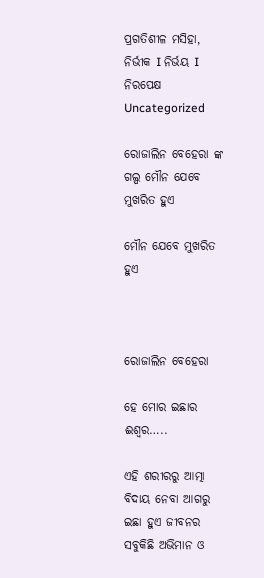ପ୍ରଗତିଶୀଳ ମସିହା, ନିର୍ଭୀକ I ନିର୍ଭୟ I ନିରପେକ୍ଷ
Uncategorized

ରୋଜାଲିନ ବେହେରା ଙ୍କ ଗଲ୍ପ ମୌନ ଯେବେ ମୁଖରିତ ହୁଏ

ମୌନ ଯେବେ ମୁଖରିତ ହୁଏ



ରୋଜାଲିନ ବେହେରା

ହେ ମୋର ଇଛାର ଈଶ୍ୱର…..

ଏହି ଶରୀରରୁ ଆତ୍ମା ବିଦାୟ ନେବା ଆଗରୁ ଇଛା ହୁଏ ଜୀବନର ସବୁକିଛି ଅଭିମାନ ଓ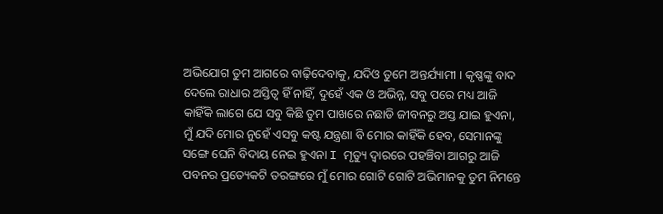ଅଭିଯୋଗ ତୁମ ଆଗରେ ବାଢ଼ିଦେବାକୁ, ଯଦିଓ ତୁମେ ଅନ୍ତର୍ଯ୍ୟାମୀ । କୃଷ୍ଣଙ୍କୁ ବାଦ ଦେଲେ ରାଧାର ଅସ୍ତିତ୍ବ ହିଁ ନାହିଁ, ଦୁହେଁ ଏକ ଓ ଅଭିନ୍ନ, ସବୁ ପରେ ମଧ୍ୟ ଆଜି କାହିଁକି ଲାଗେ ଯେ ସବୁ କିଛି ତୁମ ପାଖରେ ନଛାଡି ଜୀବନରୁ ଅସ୍ତ ଯାଇ ହୁଏନା, ମୁଁ ଯଦି ମୋର ନୁହେଁ ଏସବୁ କଷ୍ଟ ଯନ୍ତ୍ରଣା ବି ମୋର କାହିଁକି ହେବ, ସେମାନଙ୍କୁ ସଙ୍ଗେ ଘେନି ବିଦାୟ ନେଇ ହୁଏନା I ମୃତ୍ୟୁ ଦ୍ଵାରରେ ପହଞ୍ଚିବା ଆଗରୁ ଆଜି ପବନର ପ୍ରତ୍ୟେକଟି ତରଙ୍ଗରେ ମୁଁ ମୋର ଗୋଟି ଗୋଟି ଅଭିମାନକୁ ତୁମ ନିମନ୍ତେ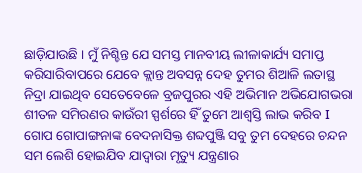ଛାଡ଼ିଯାଉଛି । ମୁଁ ନିଶ୍ଚିନ୍ତ ଯେ ସମସ୍ତ ମାନବୀୟ ଲୀଳାକାର୍ଯ୍ୟ ସମାପ୍ତ କରିସାରିବାପରେ ଯେବେ କ୍ଲାନ୍ତ ଅବସନ୍ନ ଦେହ ତୁମର ଶିଆଳି ଲତାସ୍ଥ ନିଦ୍ରା ଯାଇଥିବ ସେତେବେଳେ ବ୍ରଜପୁରର ଏହି ଅଭିମାନ ଅଭିଯୋଗଭରା ଶୀତଳ ସମିରଣର କାଉଁରୀ ସ୍ପର୍ଶରେ ହିଁ ତୁମେ ଆଶ୍ବସ୍ତି ଲାଭ କରିବ I ଗୋପ ଗୋପାଙ୍ଗନାଙ୍କ ବେଦନାସିକ୍ତ ଶବ୍ଦପୁଞ୍ଜି ସବୁ ତୁମ ଦେହରେ ଚନ୍ଦନ ସମ ଲେଶି ହୋଇଯିବ ଯାଦ୍ଵାରା ମୃତ୍ୟୁ ଯନ୍ତ୍ରଣାର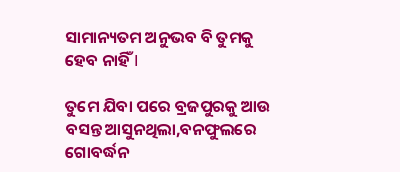ସାମାନ୍ୟତମ ଅନୁଭବ ବି ତୁମକୁ ହେବ ନାହିଁ I

ତୁମେ ଯିବା ପରେ ବ୍ରଜପୁରକୁ ଆଉ ବସନ୍ତ ଆସୁନଥିଲା,ବନଫୁଲରେ ଗୋବର୍ଦ୍ଧନ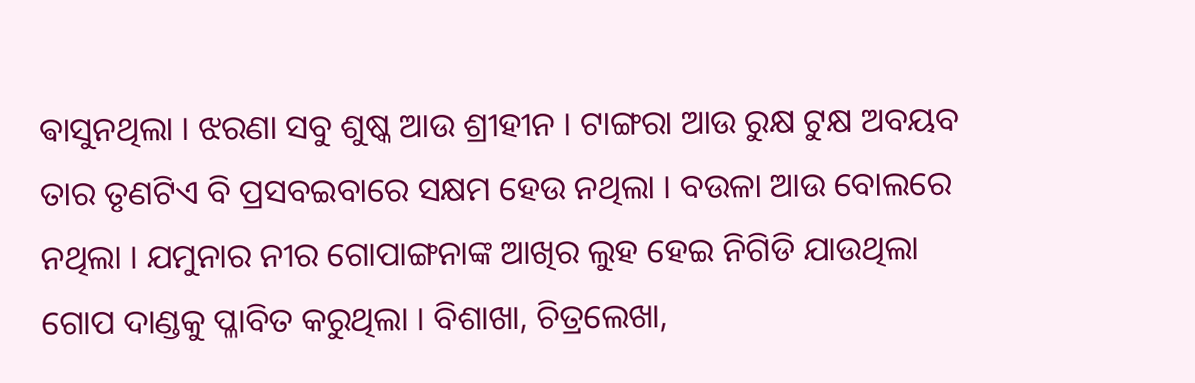ଵାସୁନଥିଲା । ଝରଣା ସବୁ ଶୁଷ୍କ ଆଉ ଶ୍ରୀହୀନ । ଟାଙ୍ଗରା ଆଉ ରୁକ୍ଷ ଟୁକ୍ଷ ଅବୟବ ତାର ତୃଣଟିଏ ବି ପ୍ରସବଇବାରେ ସକ୍ଷମ ହେଉ ନଥିଲା । ବଉଳା ଆଉ ବୋଲରେ ନଥିଲା । ଯମୁନାର ନୀର ଗୋପାଙ୍ଗନାଙ୍କ ଆଖିର ଲୁହ ହେଇ ନିଗିଡି ଯାଉଥିଲା ଗୋପ ଦାଣ୍ଡକୁ ପ୍ଳାବିତ କରୁଥିଲା । ବିଶାଖା, ଚିତ୍ରଲେଖା,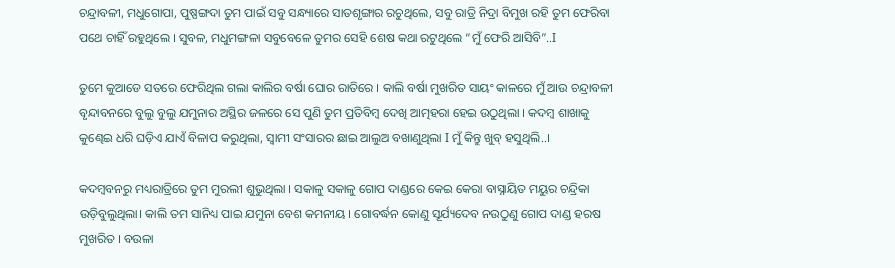ଚନ୍ଦ୍ରାବଳୀ, ମଧୁଗୋପା, ପୁଷ୍ପଙ୍ଗଦା ତୁମ ପାଇଁ ସବୁ ସନ୍ଧ୍ୟାରେ ସାତଶୃଙ୍ଗାର ରଚୁଥିଲେ, ସବୁ ରାତ୍ରି ନିଦ୍ରା ବିମୁଖ ରହି ତୁମ ଫେରିବା ପଥେ ଚାହିଁ ରହୁଥିଲେ । ସୁବଳ, ମଧୁମଙ୍ଗଳା ସବୁବେଳେ ତୁମର ସେହି ଶେଷ କଥା ରଟୁଥିଲେ “ମୁଁ ଫେରି ଆସିବି”..I

ତୁମେ କୁଆଡେ ସତରେ ଫେରିଥିଲ ଗଲା କାଲିର ବର୍ଷା ଘୋର ରାତିରେ । କାଲି ବର୍ଷା ମୁଖରିତ ସାୟଂ କାଳରେ ମୁଁ ଆଉ ଚନ୍ଦ୍ରାବଳୀ ବୃନ୍ଦାବନରେ ବୁଲୁ ବୁଲୁ ଯମୁନାର ଅସ୍ଥିର ଜଳରେ ସେ ପୁଣି ତୁମ ପ୍ରତିବିମ୍ବ ଦେଖି ଆତ୍ମହରା ହେଇ ଉଠୁଥିଲା । କଦମ୍ବ ଶାଖାକୁ କୁଣ୍ଢେଇ ଧରି ଘଡ଼ିଏ ଯାଏଁ ବିଳାପ କରୁଥିଲା, ସ୍ୱାମୀ ସଂସାରର ଛାଇ ଆଲୁଅ ବଖାଣୁଥିଲା I ମୁଁ କିନ୍ତୁ ଖୁବ୍ ହସୁଥିଲି..।

କଦମ୍ବବନରୁ ମଧ୍ୟରାତ୍ରିରେ ତୁମ ମୁରଲୀ ଶୁଭୁଥିଲା । ସକାଳୁ ସକାଳୁ ଗୋପ ଦାଣ୍ଡରେ କେଇ କେରା ବାସ୍ନାୟିତ ମୟୁର ଚନ୍ଦ୍ରିକା ଉଡ଼ିବୁଲୁଥିଲା। କାଲି ତମ ସାନିଧ୍ୟ ପାଇ ଯମୁନା ବେଶ କମନୀୟ । ଗୋବର୍ଦ୍ଧନ କୋଣୁ ସୂର୍ଯ୍ୟଦେବ ନଉଠୁଣୁ ଗୋପ ଦାଣ୍ଡ ହରଷ ମୁଖରିତ । ବଉଳା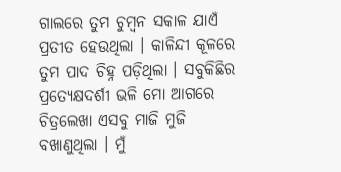ଗାଲରେ ତୁମ ଚୁମ୍ବନ ସକାଳ ଯାଏଁ ପ୍ରତୀତ ହେଉଥିଲା । କାଳିନ୍ଦୀ କୂଳରେ ତୁମ ପାଦ ଚିହ୍ନ ପଡ଼ିଥିଲା । ସବୁକିଛିର ପ୍ରତ୍ୟେକ୍ଷଦର୍ଶୀ ଭଳି ମୋ ଆଗରେ ଚିତ୍ରଲେଖା ଏସବୁ ମାଜି ମୁଜି ବଖାଣୁଥିଲା । ମୁଁ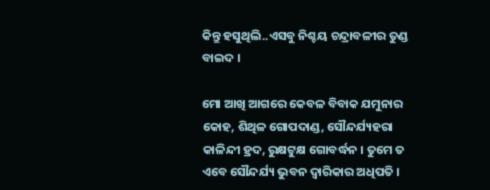କିନ୍ତୁ ହସୁଥିଲି..ଏସବୁ ନିଶ୍ଚୟ ଚନ୍ଦ୍ରାବଳୀର ତୁଣ୍ଡ ବାଇଦ ।

ମୋ ଆଖି ଆଗରେ କେବଳ ବିବାକ ଯମୁନାର କୋହ, ଶିଥିଳ ଗୋପଦାଣ୍ଡ, ସୌନ୍ଦର୍ଯ୍ୟହରା କାଳିନ୍ଦୀ ହ୍ରଦ, ରୁକ୍ଷଟୁକ୍ଷ ଗୋବର୍ଦ୍ଧନ । ତୁମେ ତ ଏବେ ସୌନ୍ଦର୍ଯ୍ୟ ଭୁବନ ଦ୍ଵାରିକାର ଅଧିପତି ।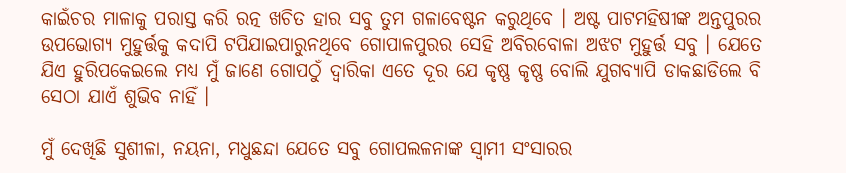କାଇଁଚର ମାଳାକୁ ପରାସ୍ତ କରି ରତ୍ନ ଖଚିତ ହାର ସବୁ ତୁମ ଗଳାବେଷ୍ଟନ କରୁଥିବେ । ଅଷ୍ଟ ପାଟମହିଷୀଙ୍କ ଅନ୍ତପୁରର ଉପଭୋଗ୍ୟ ମୁହୁର୍ତ୍ତକୁ କଦାପି ଟପିଯାଇପାରୁନଥିବେ ଗୋପାଳପୁରର ସେହି ଅବିରବୋଳା ଅଝଟ ମୁହୁର୍ତ୍ତ ସବୁ । ଯେତେ ଯିଏ ହୁରିପକେଇଲେ ମଧ୍ୟ ମୁଁ ଜାଣେ ଗୋପଠୁଁ ଦ୍ଵାରିକା ଏତେ ଦୂର ଯେ କୃଷ୍ଣ କୃଷ୍ଣ ବୋଲି ଯୁଗବ୍ୟାପି ଡାକଛାଡିଲେ ବି ସେଠା ଯାଏଁ ଶୁଭିବ ନାହିଁ ।

ମୁଁ ଦେଖିଛି ସୁଶୀଳା, ନୟନା, ମଧୁଛନ୍ଦା ଯେତେ ସବୁ ଗୋପଲଳନାଙ୍କ ସ୍ଵାମୀ ସଂସାରର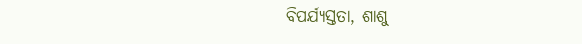ବିପର୍ଯ୍ୟସ୍ତତା, ଶାଶୁ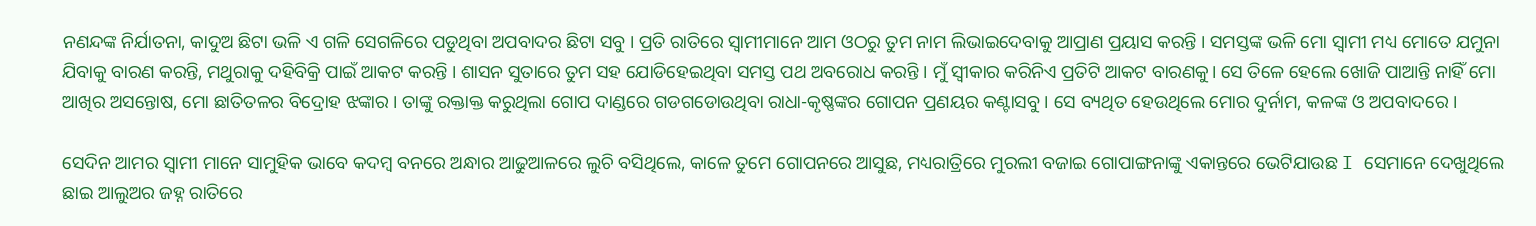ନଣନ୍ଦଙ୍କ ନିର୍ଯାତନା, କାଦୁଅ ଛିଟା ଭଳି ଏ ଗଳି ସେଗଳିରେ ପଡୁଥିବା ଅପବାଦର ଛିଟା ସବୁ । ପ୍ରତି ରାତିରେ ସ୍ବାମୀମାନେ ଆମ ଓଠରୁ ତୁମ ନାମ ଲିଭାଇଦେବାକୁ ଆପ୍ରାଣ ପ୍ରୟାସ କରନ୍ତି । ସମସ୍ତଙ୍କ ଭଳି ମୋ ସ୍ବାମୀ ମଧ୍ୟ ମୋତେ ଯମୁନା ଯିବାକୁ ବାରଣ କରନ୍ତି, ମଥୁରାକୁ ଦହିବିକ୍ରି ପାଇଁ ଆକଟ କରନ୍ତି । ଶାସନ ସୁତାରେ ତୁମ ସହ ଯୋଡିହେଇଥିବା ସମସ୍ତ ପଥ ଅବରୋଧ କରନ୍ତି । ମୁଁ ସ୍ଵୀକାର କରିନିଏ ପ୍ରତିଟି ଆକଟ ବାରଣକୁ। ସେ ତିଳେ ହେଲେ ଖୋଜି ପାଆନ୍ତି ନାହିଁ ମୋ ଆଖିର ଅସନ୍ତୋଷ, ମୋ ଛାତିତଳର ବିଦ୍ରୋହ ଝଙ୍କାର । ତାଙ୍କୁ ରକ୍ତାକ୍ତ କରୁଥିଲା ଗୋପ ଦାଣ୍ଡରେ ଗଡଗଡୋଉଥିବା ରାଧା-କୃଷ୍ଣଙ୍କର ଗୋପନ ପ୍ରଣୟର କଣ୍ଟାସବୁ । ସେ ବ୍ୟଥିତ ହେଉଥିଲେ ମୋର ଦୁର୍ନାମ, କଳଙ୍କ ଓ ଅପବାଦରେ ।

ସେଦିନ ଆମର ସ୍ୱାମୀ ମାନେ ସାମୁହିକ ଭାବେ କଦମ୍ବ ବନରେ ଅନ୍ଧାର ଆଢୁଆଳରେ ଲୁଚି ବସିଥିଲେ, କାଳେ ତୁମେ ଗୋପନରେ ଆସୁଛ, ମଧ୍ୟରାତ୍ରିରେ ମୁରଲୀ ବଜାଇ ଗୋପାଙ୍ଗନାଙ୍କୁ ଏକାନ୍ତରେ ଭେଟିଯାଉଛ I ସେମାନେ ଦେଖୁଥିଲେ ଛାଇ ଆଲୁଅର ଜହ୍ନ ରାତିରେ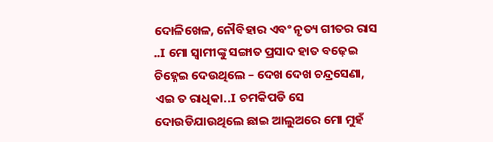ଦୋଳିଖେଳ, ନୌବିହାର ଏବଂ ନୃତ୍ୟ ଗୀତର ରାସ ..I ମୋ ସ୍ୱାମୀଙ୍କୁ ସଙ୍ଗାତ ପ୍ରସାଦ ହାତ ବଢ଼େଇ ଚିହ୍ନେଇ ଦେଉଥିଲେ – ଦେଖ ଦେଖ ଚନ୍ଦ୍ରସେଣା, ଏଇ ତ ରାଧିକା..I ଚମକିପଡି ସେ ଦୋଉଡିଯାଉଥିଲେ ଛାଇ ଆଲୁଅରେ ମୋ ମୁହଁ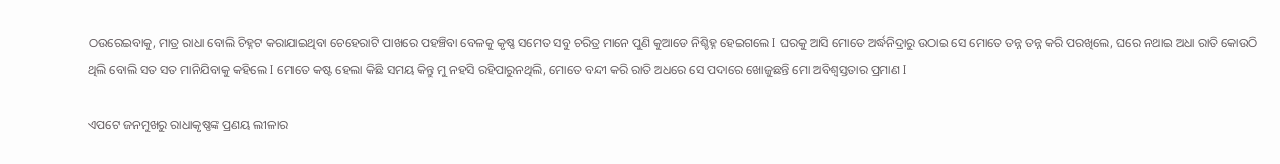ଠଉରେଇବାକୁ, ମାତ୍ର ରାଧା ବୋଲି ଚିହ୍ନଟ କରାଯାଇଥିବା ଚେହେରାଟି ପାଖରେ ପହଞ୍ଚିବା ବେଳକୁ କୃଷ୍ଣ ସମେତ ସବୁ ଚରିତ୍ର ମାନେ ପୁଣି କୁଆଡେ ନିଶ୍ଚିହ୍ନ ହେଇଗଲେ I ଘରକୁ ଆସି ମୋତେ ଅର୍ଦ୍ଧନିଦ୍ରାରୁ ଉଠାଇ ସେ ମୋତେ ତନ୍ନ ତନ୍ନ କରି ପରଖିଲେ, ଘରେ ନଥାଇ ଅଧା ରାତି କୋଉଠି ଥିଲି ବୋଲି ସତ ସତ ମାନିଯିବାକୁ କହିଲେ I ମୋତେ କଷ୍ଟ ହେଲା କିଛି ସମୟ କିନ୍ତୁ ମୁ ନହସି ରହିପାରୁନଥିଲି, ମୋତେ ବନ୍ଦୀ କରି ରାତି ଅଧରେ ସେ ପଦାରେ ଖୋଜୁଛନ୍ତି ମୋ ଅବିଶ୍ୱସ୍ତତାର ପ୍ରମାଣ I

ଏପଟେ ଜନମୁଖରୁ ରାଧାକୃଷ୍ଣଙ୍କ ପ୍ରଣୟ ଲୀଳାର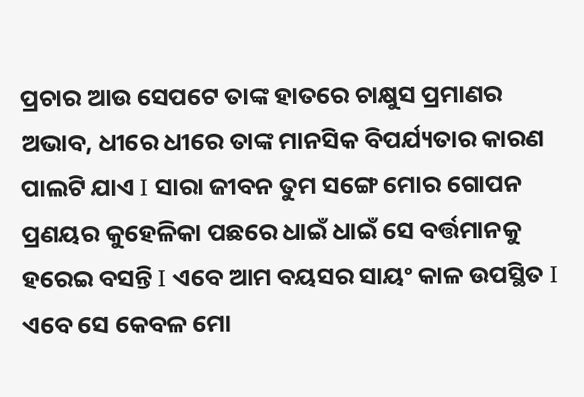ପ୍ରଚାର ଆଉ ସେପଟେ ତାଙ୍କ ହାତରେ ଚାକ୍ଷୁସ ପ୍ରମାଣର ଅଭାବ, ଧୀରେ ଧୀରେ ତାଙ୍କ ମାନସିକ ବିପର୍ଯ୍ୟତାର କାରଣ ପାଲଟି ଯାଏ I ସାରା ଜୀବନ ତୁମ ସଙ୍ଗେ ମୋର ଗୋପନ ପ୍ରଣୟର କୁହେଳିକା ପଛରେ ଧାଇଁ ଧାଇଁ ସେ ବର୍ତ୍ତମାନକୁ ହରେଇ ବସନ୍ତି I ଏବେ ଆମ ବୟସର ସାୟଂ କାଳ ଉପସ୍ଥିତ I ଏବେ ସେ କେବଳ ମୋ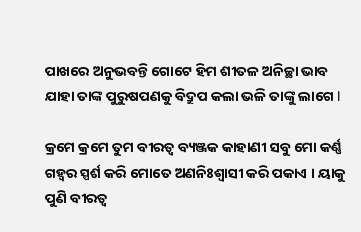ପାଖରେ ଅନୁଭବନ୍ତି ଗୋଟେ ହିମ ଶୀତଳ ଅନିଚ୍ଛା ଭାବ ଯାହା ତାଙ୍କ ପୁରୁଷପଣକୁ ବିଦ୍ରୁପ କଲା ଭଳି ତାଙ୍କୁ ଲାଗେ I

କ୍ରମେ କ୍ରମେ ତୁମ ବୀରତ୍ୱ ବ୍ୟଞ୍ଜକ କାହାଣୀ ସବୁ ମୋ କର୍ଣ୍ଣ ଗହ୍ୱର ସ୍ପର୍ଶ କରି ମୋତେ ଅଣନିଃଶ୍ୱାସୀ କରି ପକାଏ । ୟାକୁ ପୁଣି ବୀରତ୍ୱ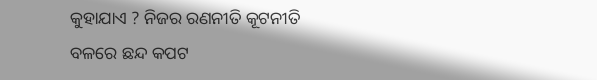କୁହାଯାଏ ? ନିଜର ରଣନୀତି କୂଟନୀତି ବଳରେ ଛନ୍ଦ କପଟ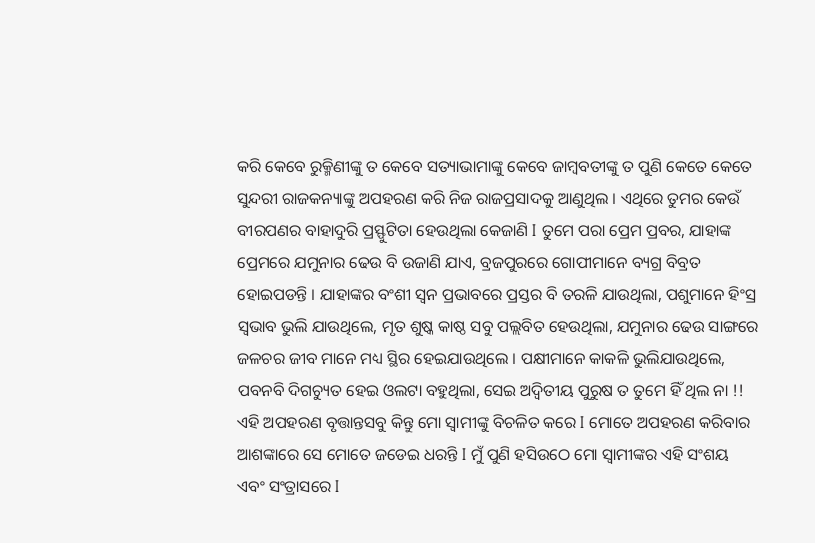କରି କେବେ ରୁକ୍ମିଣୀଙ୍କୁ ତ କେବେ ସତ୍ୟାଭାମାଙ୍କୁ କେବେ ଜାମ୍ବବତୀଙ୍କୁ ତ ପୁଣି କେତେ କେତେ ସୁନ୍ଦରୀ ରାଜକନ୍ୟାଙ୍କୁ ଅପହରଣ କରି ନିଜ ରାଜପ୍ରସାଦକୁ ଆଣୁଥିଲ । ଏଥିରେ ତୁମର କେଉଁ ବୀରପଣର ବାହାଦୁରି ପ୍ରସ୍ଫୁଟିତା ହେଉଥିଲା କେଜାଣି I ତୁମେ ପରା ପ୍ରେମ ପ୍ରବର, ଯାହାଙ୍କ ପ୍ରେମରେ ଯମୁନାର ଢେଉ ବି ଉଜାଣି ଯାଏ, ବ୍ରଜପୁରରେ ଗୋପୀମାନେ ବ୍ୟଗ୍ର ବିବ୍ରତ ହୋଇପଡନ୍ତି । ଯାହାଙ୍କର ବଂଶୀ ସ୍ଵନ ପ୍ରଭାବରେ ପ୍ରସ୍ତର ବି ତରଳି ଯାଉଥିଲା, ପଶୁମାନେ ହିଂସ୍ର ସ୍ଵଭାବ ଭୁଲି ଯାଉଥିଲେ, ମୃତ ଶୁଷ୍କ କାଷ୍ଠ ସବୁ ପଲ୍ଲବିତ ହେଉଥିଲା, ଯମୁନାର ଢେଉ ସାଙ୍ଗରେ ଜଳଚର ଜୀବ ମାନେ ମଧ୍ୟ ସ୍ଥିର ହେଇଯାଉଥିଲେ । ପକ୍ଷୀମାନେ କାକଳି ଭୁଲିଯାଉଥିଲେ, ପବନବି ଦିଗଚ୍ୟୁତ ହେଇ ଓଲଟା ବହୁଥିଲା, ସେଇ ଅଦ୍ୱିତୀୟ ପୁରୁଷ ତ ତୁମେ ହିଁ ଥିଲ ନା !! ଏହି ଅପହରଣ ବୃତ୍ତାନ୍ତସବୁ କିନ୍ତୁ ମୋ ସ୍ୱାମୀଙ୍କୁ ବିଚଳିତ କରେ I ମୋତେ ଅପହରଣ କରିବାର ଆଶଙ୍କାରେ ସେ ମୋତେ ଜଡେଇ ଧରନ୍ତି I ମୁଁ ପୁଣି ହସିଉଠେ ମୋ ସ୍ୱାମୀଙ୍କର ଏହି ସଂଶୟ ଏବଂ ସଂତ୍ରାସରେ I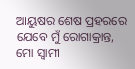ଆୟୁଷର ଶେଷ ପ୍ରହରରେ ଯେବେ ମୁଁ ରୋଗାକ୍ରାନ୍ତ, ମୋ ସ୍ୱାମୀ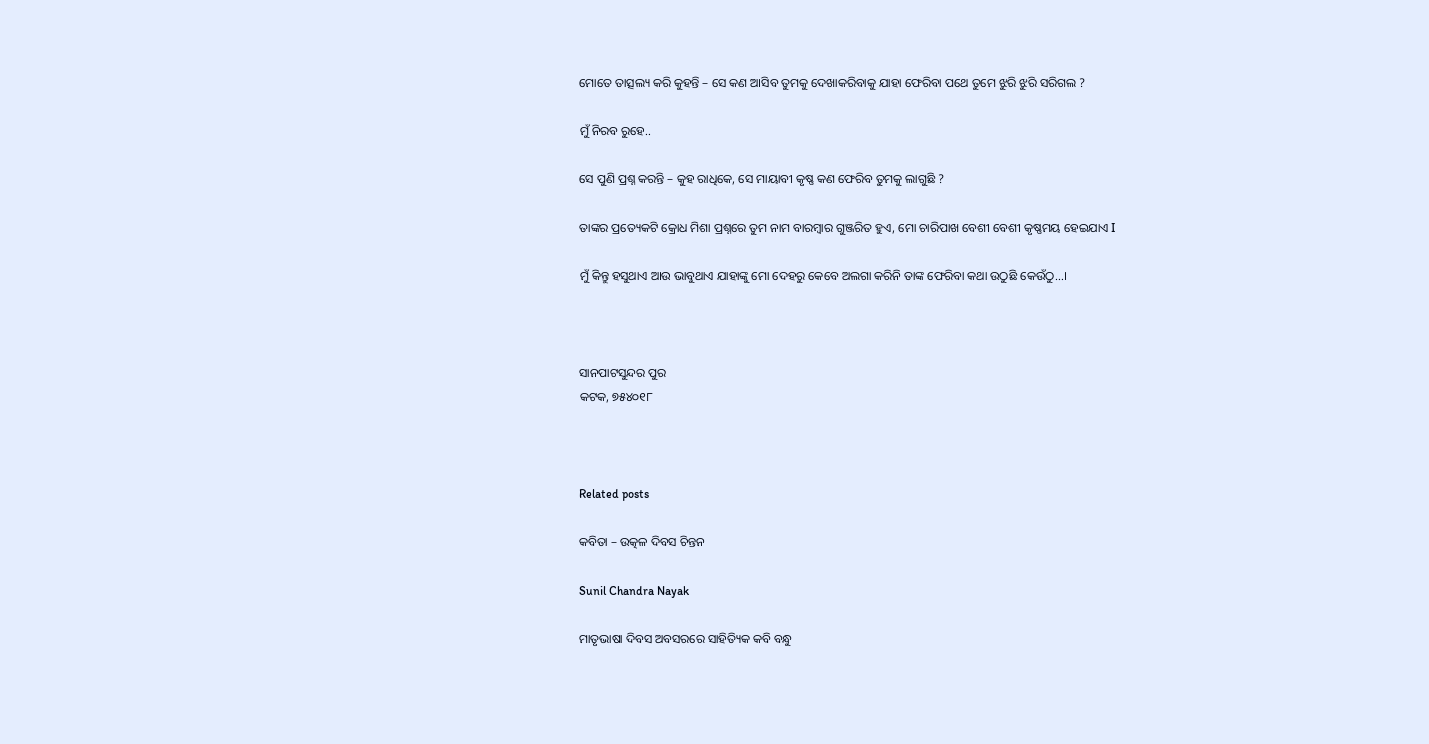ମୋତେ ତାତ୍ସଲ୍ୟ କରି କୁହନ୍ତି – ସେ କଣ ଆସିବ ତୁମକୁ ଦେଖାକରିବାକୁ ଯାହା ଫେରିବା ପଥେ ତୁମେ ଝୁରି ଝୁରି ସରିଗଲ ?

ମୁଁ ନିରବ ରୁହେ..

ସେ ପୁଣି ପ୍ରଶ୍ନ କରନ୍ତି – କୁହ ରାଧିକେ, ସେ ମାୟାବୀ କୃଷ୍ଣ କଣ ଫେରିବ ତୁମକୁ ଲାଗୁଛି ?

ତାଙ୍କର ପ୍ରତ୍ୟେକଟି କ୍ରୋଧ ମିଶା ପ୍ରଶ୍ନରେ ତୁମ ନାମ ବାରମ୍ବାର ଗୁଞ୍ଜରିତ ହୁଏ, ମୋ ଚାରିପାଖ ବେଶୀ ବେଶୀ କୃଷ୍ଣମୟ ହେଇଯାଏ I

ମୁଁ କିନ୍ତୁ ହସୁଥାଏ ଆଉ ଭାବୁଥାଏ ଯାହାଙ୍କୁ ମୋ ଦେହରୁ କେବେ ଅଲଗା କରିନି ତାଙ୍କ ଫେରିବା କଥା ଉଠୁଛି କେଉଁଠୁ…।



ସାନପାଟସୁନ୍ଦର ପୁର
କଟକ, ୭୫୪୦୧୮



Related posts

କବିତା – ଉତ୍କଳ ଦିବସ ଚିନ୍ତନ

Sunil Chandra Nayak

ମାତୃଭାଷା ଦିବସ ଅବସରରେ ସାହିତ୍ୟିକ କବି ବନ୍ଧୁ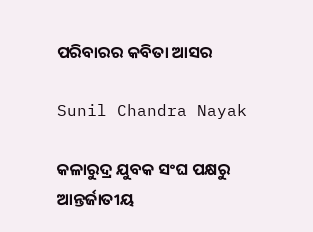ପରିବାରର କବିତା ଆସର

Sunil Chandra Nayak

କଳାରୁଦ୍ର ଯୁବକ ସଂଘ ପକ୍ଷରୁ ଆନ୍ତର୍ଜାତୀୟ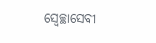ସ୍ୱେଚ୍ଛାସେବୀ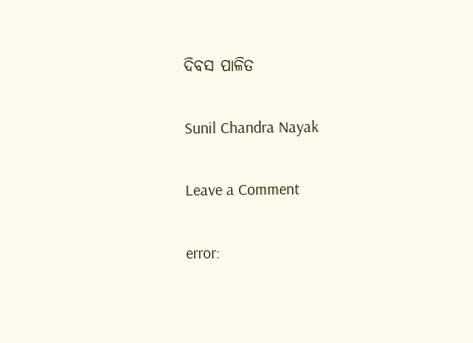ଦିବସ ପାଳିତ

Sunil Chandra Nayak

Leave a Comment

error: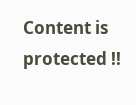Content is protected !!